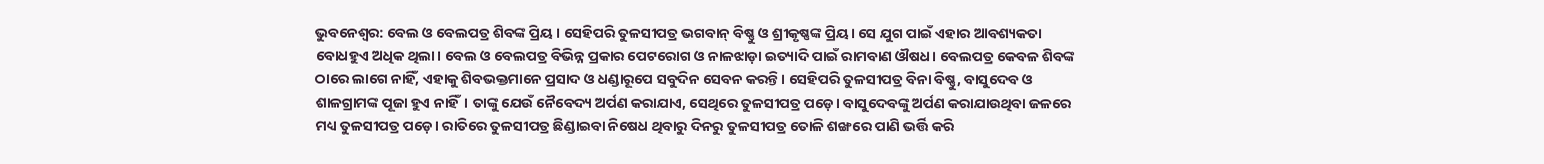ଭୁବନେଶ୍ବର: ବେଲ ଓ ବେଲପତ୍ର ଶିବଙ୍କ ପ୍ରିୟ । ସେହିପରି ତୁଳସୀପତ୍ର ଭଗବାନ୍ ବିଷ୍ଣୁ ଓ ଶ୍ରୀକୃଷ୍ଣଙ୍କ ପ୍ରିୟ। ସେ ଯୁଗ ପାଇଁ ଏହାର ଆବଶ୍ୟକତା ବୋଧହୁଏ ଅଧିକ ଥିଲା। ବେଲ ଓ ବେଲପତ୍ର ବିଭିନ୍ନ ପ୍ରକାର ପେଟରୋଗ ଓ ନାଳଝାଡ଼ା ଇତ୍ୟାଦି ପାଇଁ ରାମବାଣ ଔଷଧ। ବେଲପତ୍ର କେବଳ ଶିବଙ୍କ ଠାରେ ଲାଗେ ନାହିଁ, ଏହାକୁ ଶିବଭକ୍ତମାନେ ପ୍ରସାଦ ଓ ଧଣ୍ଡାରୂପେ ସବୁଦିନ ସେବନ କରନ୍ତି। ସେହିପରି ତୁଳସୀପତ୍ର ବିନା ବିଷ୍ଣୁ, ବାସୁଦେବ ଓ ଶାଳଗ୍ରାମଙ୍କ ପୂଜା ହୁଏ ନାହିଁ। ତାଙ୍କୁ ଯେଉଁ ନୈବେଦ୍ୟ ଅର୍ପଣ କରାଯାଏ, ସେଥିରେ ତୁଳସୀପତ୍ର ପଡ଼େ। ବାସୁଦେବଙ୍କୁ ଅର୍ପଣ କରାଯାଉଥିବା ଜଳରେ ମଧ୍ୟ ତୁଳସୀପତ୍ର ପଡ଼େ। ରାତିରେ ତୁଳସୀପତ୍ର ଛିଣ୍ଡାଇବା ନିଷେଧ ଥିବାରୁ ଦିନରୁ ତୁଳସୀପତ୍ର ତୋଳି ଶଙ୍ଖରେ ପାଣି ଭର୍ତ୍ତି କରି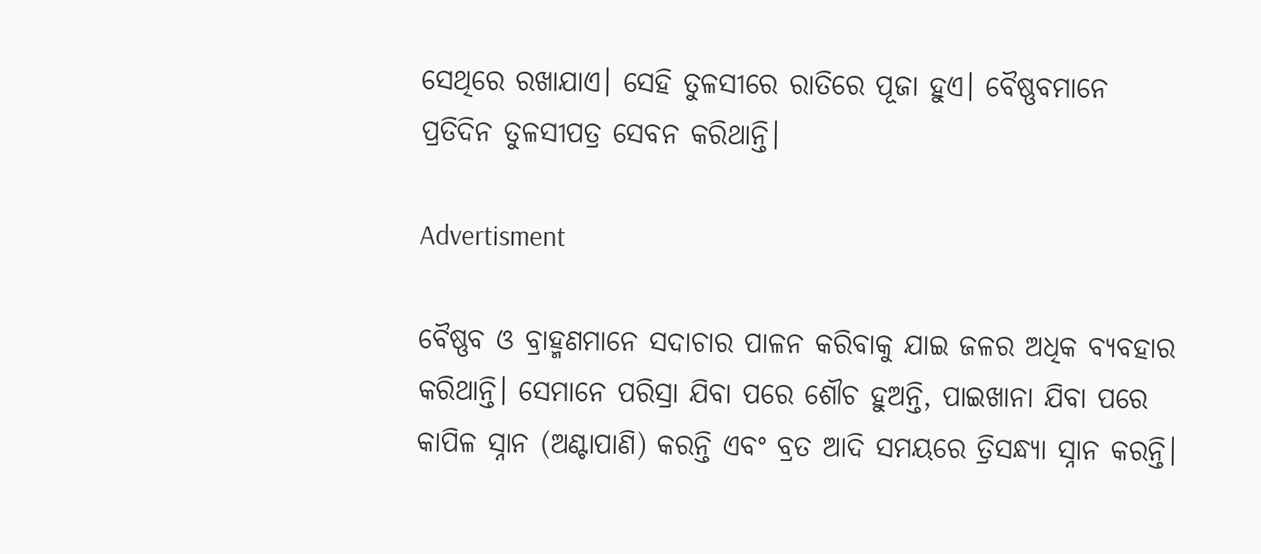ସେଥିରେ ରଖାଯାଏ। ସେହି ତୁଳସୀରେ ରାତିରେ ପୂଜା ହୁଏ। ବୈଷ୍ଣବମାନେ ପ୍ରତିଦିନ ତୁଳସୀପତ୍ର ସେବନ କରିଥାନ୍ତି।

Advertisment

ବୈଷ୍ଣବ ଓ ବ୍ରାହ୍ମଣମାନେ ସଦାଚାର ପାଳନ କରିବାକୁ ଯାଇ ଜଳର ଅଧିକ ବ୍ୟବହାର କରିଥାନ୍ତି। ସେମାନେ ପରିସ୍ରା ଯିବା ପରେ ଶୌଚ ହୁଅନ୍ତି, ପାଇଖାନା ଯିବା ପରେ କାପିଳ ସ୍ନାନ (ଅଣ୍ଟାପାଣି) କରନ୍ତି ଏବଂ ବ୍ରତ ଆଦି ସମୟରେ ତ୍ରିସନ୍ଧ୍ୟା ସ୍ନାନ କରନ୍ତି।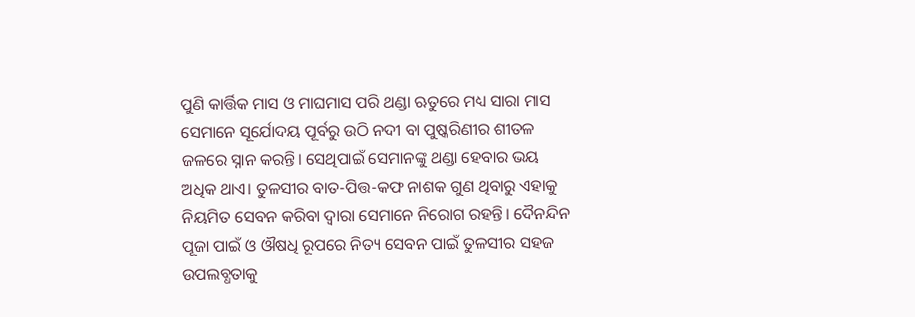ପୁଣି କାର୍ତ୍ତିକ ମାସ ଓ ମାଘମାସ ପରି ଥଣ୍ଡା ଋତୁରେ ମଧ୍ୟ ସାରା ମାସ ସେମାନେ ସୂର୍ଯୋଦୟ ପୂର୍ବରୁ ଉଠି ନଦୀ ବା ପୁଷ୍କରିଣୀର ଶୀତଳ ଜଳରେ ସ୍ନାନ କରନ୍ତି। ସେଥିପାଇଁ ସେମାନଙ୍କୁ ଥଣ୍ଡା ହେବାର ଭୟ ଅଧିକ ଥାଏ। ତୁଳସୀର ବାତ-ପିତ୍ତ-କଫ ନାଶକ ଗୁଣ ଥିବାରୁ ଏହାକୁ ନିୟମିତ ସେବନ କରିବା ଦ୍ବାରା ସେମାନେ ନିରୋଗ ରହନ୍ତି। ଦୈନନ୍ଦିନ ପୂଜା ପାଇଁ ଓ ଔଷଧି ରୂପରେ ନିତ୍ୟ ସେବନ ପାଇଁ ତୁଳସୀର ସହଜ ଉପଲବ୍ଧତାକୁ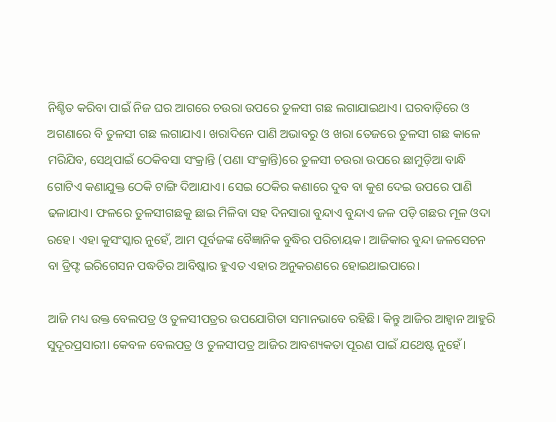ନିଶ୍ଚିତ କରିବା ପାଇଁ ନିଜ ଘର ଆଗରେ ଚଉରା ଉପରେ ତୁଳସୀ ଗଛ ଲଗାଯାଇଥାଏ। ଘରବାଡ଼ିରେ ଓ ଅଗଣାରେ ବି ତୁଳସୀ ଗଛ ଲଗାଯାଏ। ଖରାଦିନେ ପାଣି ଅଭାବରୁ ଓ ଖରା ତେଜରେ ତୁଳସୀ ଗଛ କାଳେ ମରିଯିବ, ସେଥିପାଇଁ ଠେକିବସା ସଂକ୍ରାନ୍ତି (ପଣା ସଂକ୍ରାନ୍ତି)ରେ ତୁଳସୀ ଚଉରା ଉପରେ ଛାମୁଡ଼ିଆ ବାନ୍ଧି ଗୋଟିଏ କଣାଯୁକ୍ତ ଠେକି ଟାଙ୍ଗି ଦିଆଯାଏ। ସେଇ ଠେକିର କଣାରେ ଦୁବ ବା କୁଶ ଦେଇ ଉପରେ ପାଣି ଢଳାଯାଏ। ଫଳରେ ତୁଳସୀଗଛକୁ ଛାଇ ମିଳିବା ସହ ଦିନସାରା ବୁନ୍ଦାଏ ବୁନ୍ଦାଏ ଜଳ ପଡ଼ି ଗଛର ମୂଳ ଓଦା ରହେ। ଏହା କୁସଂସ୍କାର ନୁହେଁ, ଆମ ପୂର୍ବଜଙ୍କ ବୈଜ୍ଞାନିକ ବୁଦ୍ଧିର ପରିଚାୟକ। ଆଜିକାର ବୁନ୍ଦା ଜଳସେଚନ ବା ଡ୍ରିଫ୍ଟ ଇରିଗେସନ ପଦ୍ଧତିର ଆବି‌ଷ୍କାର ହୁଏତ ଏହାର ଅନୁକରଣରେ ହୋଇଥାଇପାରେ।

ଆଜି ମଧ୍ୟ ଉକ୍ତ ବେଲପତ୍ର ଓ ତୁଳସୀପତ୍ରର ଉପଯୋଗିତା ସମାନଭାବେ ରହିଛି। କିନ୍ତୁ ଆଜିର ଆହ୍ବାନ ଆହୁରି ସୁଦୂରପ୍ରସାରୀ। କେବଳ ବେଲପତ୍ର ଓ ତୁଳସୀପତ୍ର ଆଜିର ଆବଶ୍ୟକତା ପୂରଣ ପାଇଁ ଯଥେଷ୍ଟ ନୁହେଁ।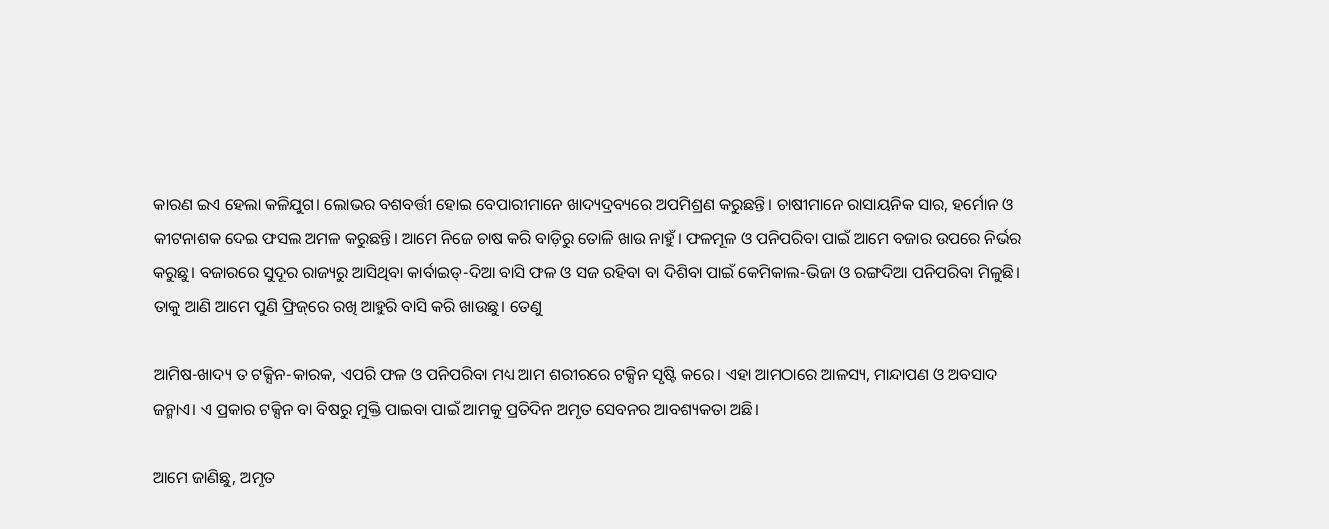କାରଣ ଇଏ ହେଲା କଳିଯୁଗ। ଲୋଭର ବଶବର୍ତ୍ତୀ ହୋଇ ବେପାରୀମାନେ ଖାଦ୍ୟଦ୍ରବ୍ୟରେ ଅପମିଶ୍ରଣ କରୁଛନ୍ତି। ଚାଷୀମାନେ ରାସାୟନିକ ସାର, ହର୍ମୋନ ଓ କୀଟନାଶକ ଦେଇ ଫସଲ ଅମଳ କରୁଛନ୍ତି। ଆମେ ନିଜେ ଚାଷ କରି ବାଡ଼ିରୁ ତୋଳି ଖାଉ ନାହୁଁ। ଫଳମୂଳ ଓ ପନିପରିବା ପାଇଁ ଆମେ ବଜାର ଉପରେ ନିର୍ଭର କରୁଛୁ। ବଜାରରେ ସୁଦୂର ରାଜ୍ୟରୁ ଆସିଥିବା କାର୍ବାଇଡ୍‌-ଦିଆ ବାସି ଫଳ ଓ ସଜ ରହିବା ବା ଦିଶିବା ପାଇଁ କେମିକାଲ-ଭିଜା ଓ ରଙ୍ଗଦିଆ ପନିପରିବା ମିଳୁଛି। ତାକୁ ଆଣି ଆମେ ପୁଣି ଫ୍ରିଜ୍‌ରେ ରଖି ଆହୁରି ବାସି କରି ଖାଉଛୁ। ତେଣୁ

ଆମିଷ-ଖାଦ୍ୟ ତ ଟକ୍ସିନ-କାରକ, ଏପରି ଫଳ ଓ ପନିପରିବା ମଧ୍ୟ ଆମ ଶରୀରରେ ଟକ୍ସିନ ସୃଷ୍ଟି କରେ। ଏହା ଆମଠାରେ ଆଳସ୍ୟ, ମାନ୍ଦାପଣ ଓ ଅବସାଦ ଜନ୍ମାଏ। ଏ ପ୍ରକାର ଟକ୍ସିନ ବା ବିଷରୁ ମୁକ୍ତି ପାଇବା ପାଇଁ ଆମକୁ ପ୍ରତିଦିନ ଅମୃତ ସେବନର ଆବଶ୍ୟକତା ଅଛି।

ଆମେ ଜାଣିଛୁ, ଅମୃତ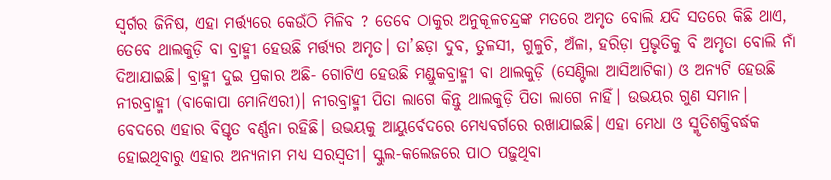ସ୍ବର୍ଗର ଜିନିଷ, ଏହା ମର୍ତ୍ତ୍ୟରେ କେଉଁଠି ମିଳିବ ? ତେବେ ଠାକୁର ଅନୁକୂଳଚନ୍ଦ୍ରଙ୍କ ମତରେ ଅମୃତ ବୋଲି ଯଦି ସତରେ କିଛି ଥାଏ, ତେବେ ଥାଲକୁଡ଼ି ବା ବ୍ରାହ୍ମୀ ହେଉଛି ମର୍ତ୍ତ୍ୟର ଅମୃତ। ତା’ଛଡ଼ା ଦୁବ, ତୁଳସୀ, ଗୁଳୁଚି, ଅଁଳା, ହରିଡ଼ା ପ୍ରଭୃତିକୁ ବି ଅମୃତା ବୋଲି ନାଁ ଦିଆଯାଇଛି। ବ୍ରାହ୍ମୀ ଦୁଇ ପ୍ରକାର ଅଛି- ଗୋଟିଏ ହେଉଛି ମଣ୍ଡୁକବ୍ରାହ୍ମୀ ବା ଥାଲକୁଡ଼ି (ସେଣ୍ଟିଲା ଆସିଆଟିକା) ଓ ଅନ୍ୟଟି ହେଉଛି ନୀରବ୍ରାହ୍ମୀ (ବାକୋପା ମୋନିଏରୀ)। ନୀରବ୍ରାହ୍ମୀ ପିତା ଲାଗେ କିନ୍ତୁ ଥାଲକୁଡ଼ି ପିତା ଲାଗେ ନାହିଁ। ଉଭୟର ଗୁଣ ସମାନ। ବେଦରେ ଏହାର ବିସ୍ତୃତ ବର୍ଣ୍ଣନା ରହିଛି। ଉଭୟକୁ ଆୟୁର୍ବେଦରେ ମେଧ୍ୟବର୍ଗରେ ରଖାଯାଇଛି। ଏହା ମେଧା ଓ ସ୍ମୃତିଶକ୍ତିବର୍ଦ୍ଧକ ହୋଇଥିବାରୁ ଏହାର ଅନ୍ୟନାମ ମଧ୍ୟ ସରସ୍ବତୀ। ସ୍କୁଲ-କଲେଜରେ ପାଠ ପଢ଼ୁଥିବା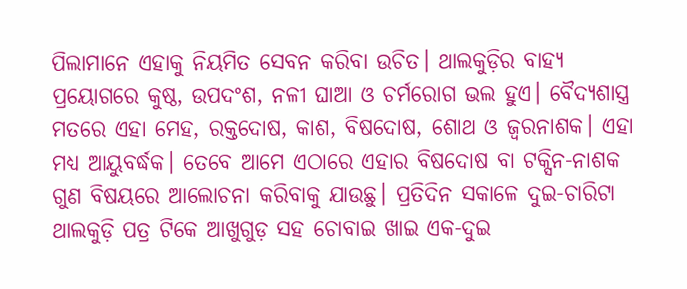ପିଲାମାନେ ଏହାକୁ ନିୟମିତ ସେବନ କରିବା ଉଚିତ। ଥାଲକୁଡ଼ିର ବାହ୍ୟ ପ୍ରୟୋଗରେ କୁଷ୍ଠ, ଉପଦଂଶ, ନଳୀ ଘାଆ ଓ ଚର୍ମରୋଗ ଭଲ ହୁଏ। ବୈଦ୍ୟଶାସ୍ତ୍ର ମତରେ ଏହା ମେହ, ରକ୍ତଦୋଷ, କାଶ, ବିଷଦୋଷ, ଶୋଥ ଓ ଜ୍ବରନାଶକ। ଏହା ମଧ୍ୟ ଆୟୁବର୍ଦ୍ଧକ। ତେବେ ଆମେ ଏଠାରେ ଏହାର ବିଷଦୋଷ ବା ଟକ୍ସିନ-ନାଶକ ଗୁଣ ବିଷୟରେ ଆଲୋଚନା କରିବାକୁ ଯାଉଛୁ। ପ୍ରତିଦିନ ସକାଳେ ଦୁଇ-ଚାରିଟା ଥାଲକୁଡ଼ି ପତ୍ର ଟିକେ ଆଖୁଗୁଡ଼ ସହ ଚୋବାଇ ଖାଇ ଏକ-ଦୁଇ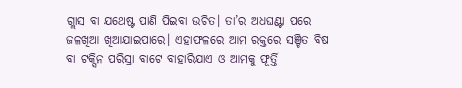ଗ୍ଲାସ ବା ଯଥେଷ୍ଟ ପାଣି ପିଇବା ଉଚିତ। ତା’ର ଅଧଘଣ୍ଟା ପରେ ଜଳଖିଆ ଖିଆଯାଇପାରେ। ଏହାଫଳରେ ଆମ ରକ୍ତରେ ସଞ୍ଚିତ ବିଷ ବା ଟକ୍ସିନ ପରିସ୍ରା ବାଟେ ବାହାରିଯାଏ ଓ ଆମକୁ ଫୂର୍ତ୍ତି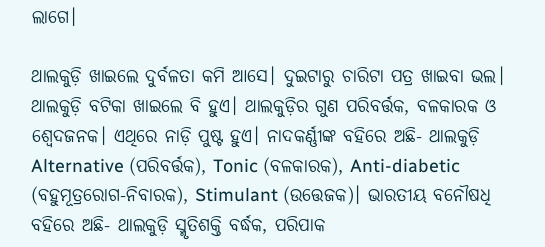ଲାଗେ।

ଥାଲକୁଡ଼ି ଖାଇଲେ ଦୁର୍ବଳତା କମି ଆସେ। ଦୁଇଟାରୁ ଚାରିଟା ପତ୍ର ଖାଇବା ଭଲ। ଥାଲକୁଡ଼ି ବଟିକା ଖାଇଲେ ବି ହୁଏ। ଥାଲକୁଡ଼ିର ଗୁଣ ପରିବର୍ତ୍ତକ, ବଳକାରକ ଓ ଶ୍ୱେଦଜନକ। ଏଥିରେ ନାଡ଼ି ପୁଷ୍ଟ ହୁଏ। ନାଦକର୍ଣ୍ଣୀଙ୍କ ବହିରେ ଅଛି- ଥାଲକୁଡ଼ି Alternative (ପରିବର୍ତ୍ତକ), Tonic (ବଳକାରକ), Anti-diabetic (ବହୁମୂତ୍ରରୋଗ-ନିବାରକ), Stimulant (ଉତ୍ତେଜକ)। ଭାରତୀୟ ବନୌଷଧି ବହିରେ ଅଛି- ଥାଲକୁଡ଼ି ସ୍ମୃତିଶକ୍ତି ବର୍ଦ୍ଧକ, ପରିପାକ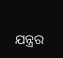ଯନ୍ତ୍ରର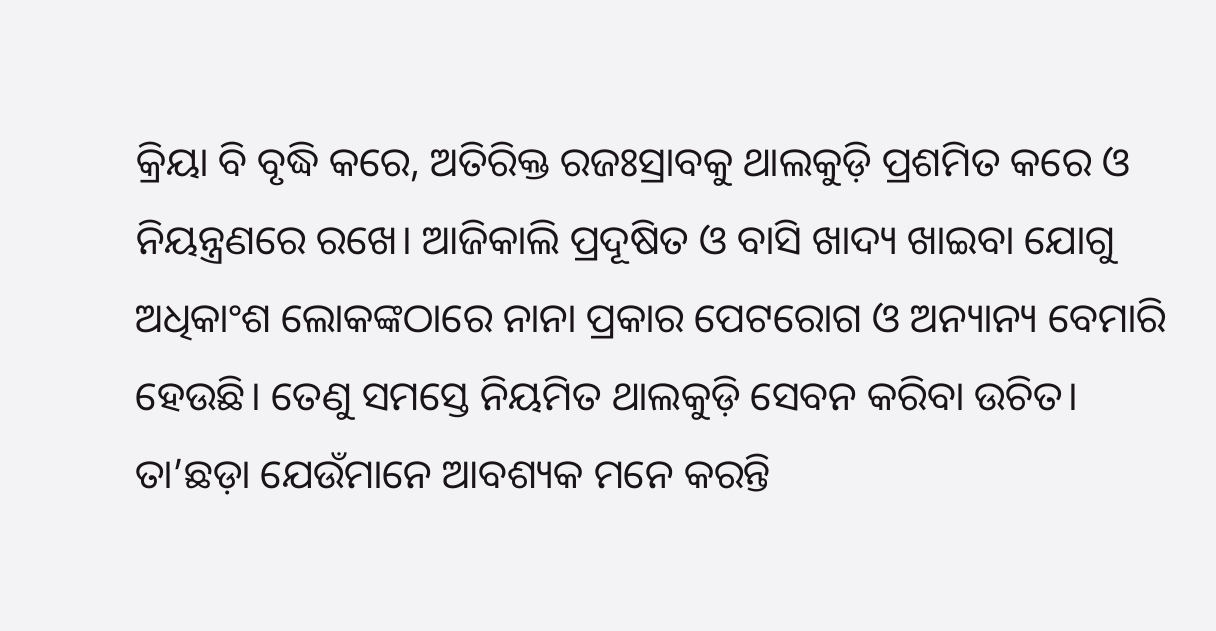କ୍ରିୟା ବି ବୃଦ୍ଧି କରେ, ଅତିରିକ୍ତ ରଜଃସ୍ରାବକୁ ଥାଲକୁଡ଼ି ପ୍ରଶମିତ କରେ ଓ ନିୟନ୍ତ୍ରଣରେ ରଖେ। ଆଜିକାଲି ପ୍ରଦୂଷିତ ଓ ବାସି ଖାଦ୍ୟ ଖାଇବା ଯୋଗୁ ଅଧିକାଂଶ ଲୋକଙ୍କଠାରେ ନାନା ପ୍ରକାର ପେଟରୋଗ ଓ ଅନ୍ୟାନ୍ୟ ବେମାରି ହେଉଛି। ତେଣୁ ସମସ୍ତେ ନିୟମିତ ଥାଲକୁଡ଼ି ସେବନ କରିବା ଉଚିତ। ତା’ଛଡ଼ା ଯେଉଁମାନେ ଆବଶ୍ୟକ ମନେ କରନ୍ତି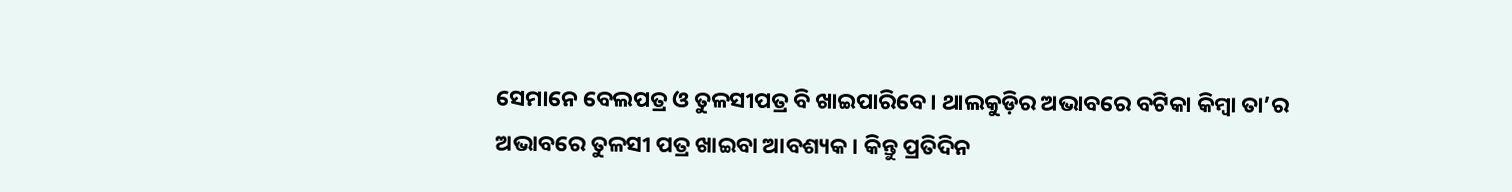ସେମାନେ ବେଲପତ୍ର ଓ ତୁଳସୀପତ୍ର ବି ଖାଇପାରିବେ। ଥାଲକୁଡ଼ିର ଅଭାବରେ ବଟିକା କିମ୍ବା ତା’ର ଅଭାବରେ ତୁଳସୀ ପତ୍ର ଖାଇବା ଆବଶ୍ୟକ। କିନ୍ତୁ ପ୍ରତିଦିନ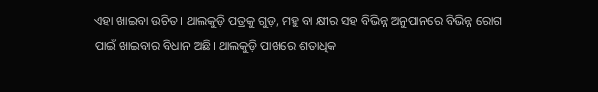ଏହା ଖାଇବା ଉଚିତ। ଥାଲକୁଡ଼ି ପତ୍ରକୁ ଗୁଡ଼, ମହୁ ବା କ୍ଷୀର ସହ ବିଭିନ୍ନ ଅନୁପାନରେ ବିଭିନ୍ନ ରୋଗ ପାଇଁ ଖାଇବାର ବିଧାନ ଅଛି। ଥାଲକୁଡ଼ି ପାଖରେ ଶତାଧିକ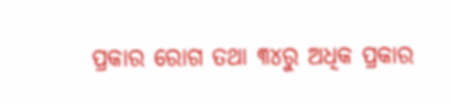ପ୍ରକାର ରୋଗ ତଥା ୩୪ରୁ ଅଧିକ ପ୍ରକାର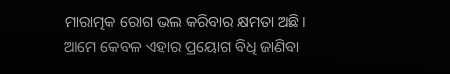ମାରାତ୍ମକ ରୋଗ ଭଲ କରିବାର କ୍ଷମତା ଅଛି। ଆମେ କେବଳ ଏହାର ପ୍ରୟୋଗ ବିଧି ଜାଣିବା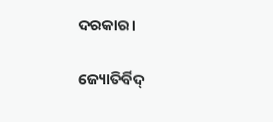ଦରକାର।

ଜ୍ୟୋତିର୍ବିଦ୍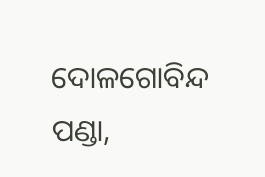ଦୋଳଗୋବିନ୍ଦ ପଣ୍ଡା,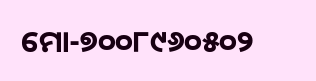ମୋ-୭୦୦୮୯୬୦୫୦୨